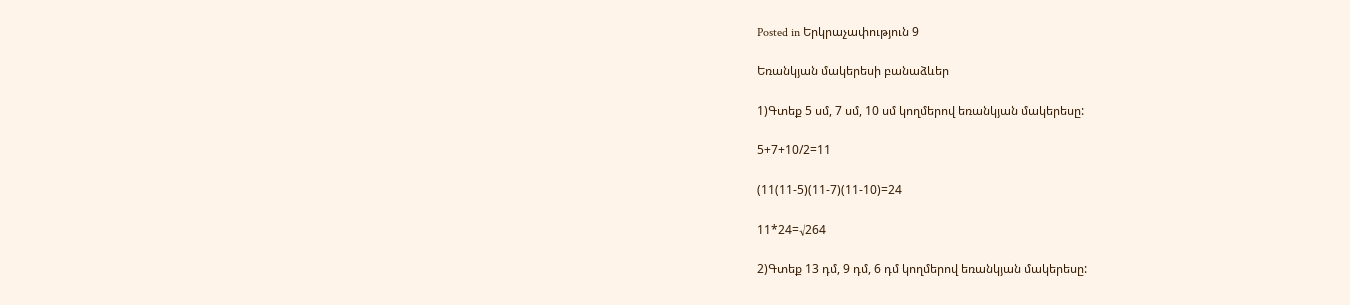Posted in Երկրաչափություն 9

Եռանկյան մակերեսի բանաձևեր

1)Գտեք 5 սմ, 7 սմ, 10 սմ կողմերով եռանկյան մակերեսը:

5+7+10/2=11

(11(11-5)(11-7)(11-10)=24

11*24=√264

2)Գտեք 13 դմ, 9 դմ, 6 դմ կողմերով եռանկյան մակերեսը: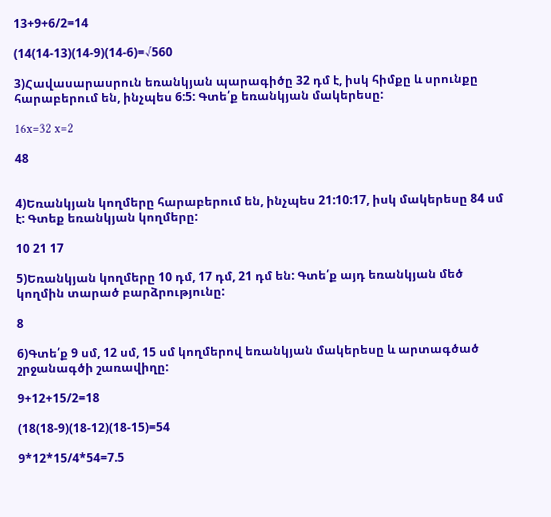13+9+6/2=14

(14(14-13)(14-9)(14-6)=√560

3)Հավասարասրուն եռանկյան պարագիծը 32 դմ է, իսկ հիմքը և սրունքը հարաբերում են, ինչպես 6:5: Գտե՛ք եռանկյան մակերեսը:

16x=32 x=2

48


4)Եռանկյան կողմերը հարաբերում են, ինչպես 21:10:17, իսկ մակերեսը 84 սմ է: Գտեք եռանկյան կողմերը:

10 21 17

5)Եռանկյան կողմերը 10 դմ, 17 դմ, 21 դմ են: Գտե՛ք այդ եռանկյան մեծ կողմին տարած բարձրությունը:

8

6)Գտե՛ք 9 սմ, 12 սմ, 15 սմ կողմերով եռանկյան մակերեսը և արտագծած շրջանագծի շառավիղը:

9+12+15/2=18

(18(18-9)(18-12)(18-15)=54

9*12*15/4*54=7.5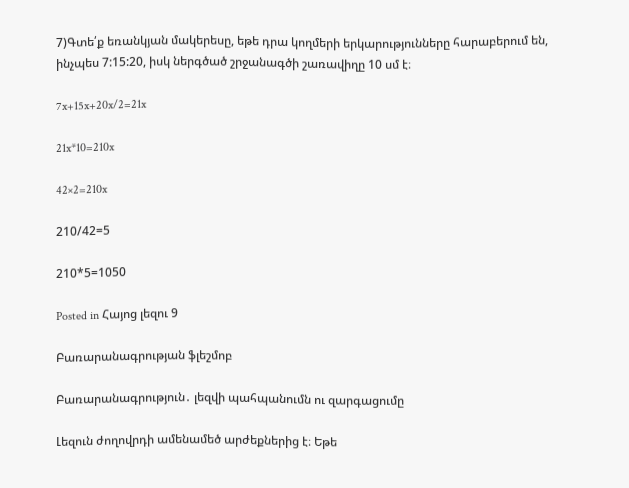7)Գտե՛ք եռանկյան մակերեսը, եթե դրա կողմերի երկարությունները հարաբերում են, ինչպես 7:15:20, իսկ ներգծած շրջանագծի շառավիղը 10 սմ է։

7x+15x+20x/2=21x

21x*10=210x

42×2=210x

210/42=5

210*5=1050

Posted in Հայոց լեզու 9

Բառարանագրության ֆլեշմոբ

Բառարանագրություն․ լեզվի պահպանումն ու զարգացումը

Լեզուն ժողովրդի ամենամեծ արժեքներից է։ Եթե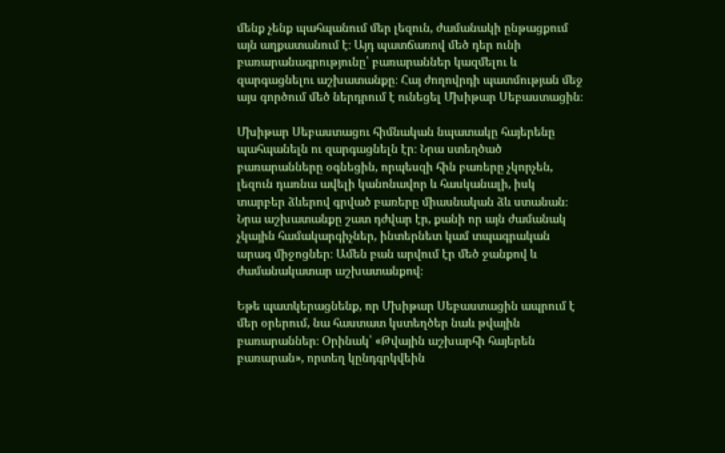մենք չենք պահպանում մեր լեզուն, ժամանակի ընթացքում այն աղքատանում է։ Այդ պատճառով մեծ դեր ունի բառարանագրությունը՝ բառարաններ կազմելու և զարգացնելու աշխատանքը։ Հայ ժողովրդի պատմության մեջ այս գործում մեծ ներդրում է ունեցել Մխիթար Սեբաստացին։

Մխիթար Սեբաստացու հիմնական նպատակը հայերենը պահպանելն ու զարգացնելն էր։ Նրա ստեղծած բառարանները օգնեցին, որպեսզի հին բառերը չկորչեն, լեզուն դառնա ավելի կանոնավոր և հասկանալի, իսկ տարբեր ձևերով գրված բառերը միասնական ձև ստանան։ Նրա աշխատանքը շատ դժվար էր, քանի որ այն ժամանակ չկային համակարգիչներ, ինտերնետ կամ տպագրական արագ միջոցներ։ Ամեն բան արվում էր մեծ ջանքով և ժամանակատար աշխատանքով։

Եթե պատկերացնենք, որ Մխիթար Սեբաստացին ապրում է մեր օրերում, նա հաստատ կստեղծեր նաև թվային բառարաններ։ Օրինակ՝ «Թվային աշխարհի հայերեն բառարան», որտեղ կընդգրկվեին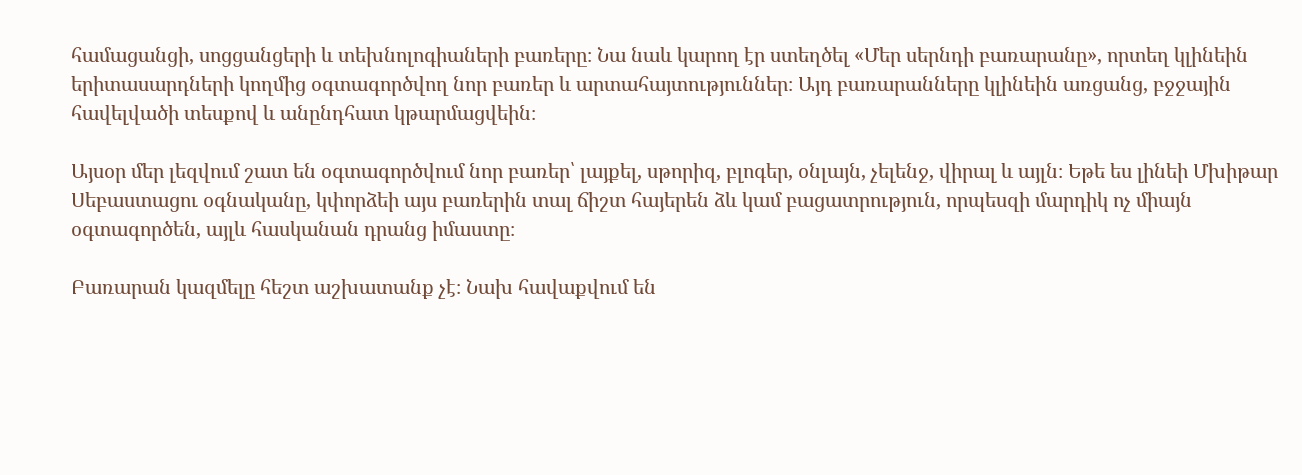համացանցի, սոցցանցերի և տեխնոլոգիաների բառերը։ Նա նաև կարող էր ստեղծել «Մեր սերնդի բառարանը», որտեղ կլինեին երիտասարդների կողմից օգտագործվող նոր բառեր և արտահայտություններ։ Այդ բառարանները կլինեին առցանց, բջջային հավելվածի տեսքով և անընդհատ կթարմացվեին։

Այսօր մեր լեզվում շատ են օգտագործվում նոր բառեր՝ լայքել, սթորիզ, բլոգեր, օնլայն, չելենջ, վիրալ և այլն։ Եթե ես լինեի Մխիթար Սեբաստացու օգնականը, կփորձեի այս բառերին տալ ճիշտ հայերեն ձև կամ բացատրություն, որպեսզի մարդիկ ոչ միայն օգտագործեն, այլև հասկանան դրանց իմաստը։

Բառարան կազմելը հեշտ աշխատանք չէ։ Նախ հավաքվում են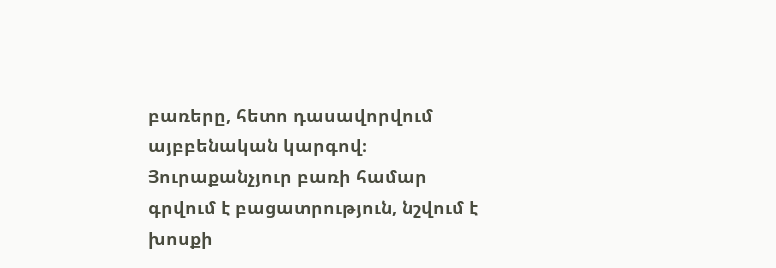բառերը, հետո դասավորվում այբբենական կարգով։ Յուրաքանչյուր բառի համար գրվում է բացատրություն, նշվում է խոսքի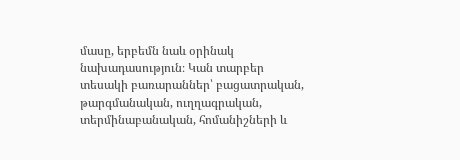մասը, երբեմն նաև օրինակ նախադասություն։ Կան տարբեր տեսակի բառարաններ՝ բացատրական, թարգմանական, ուղղագրական, տերմինաբանական, հոմանիշների և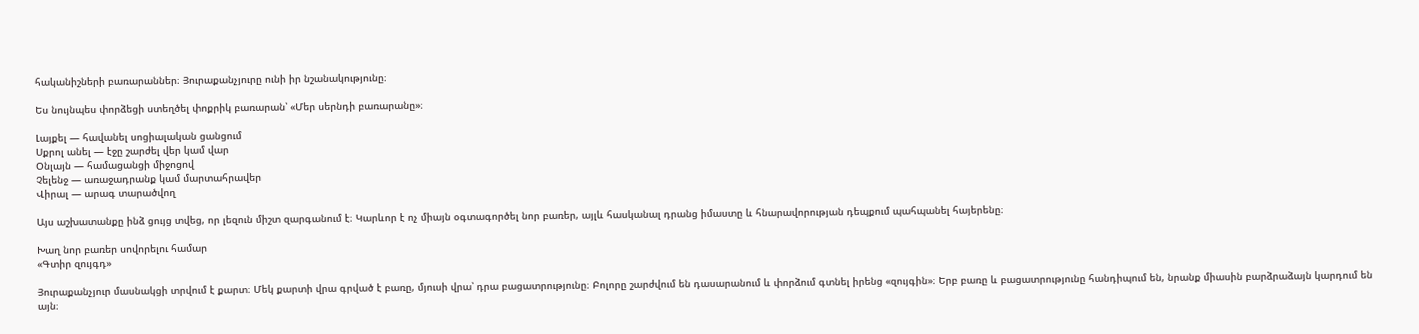հականիշների բառարաններ։ Յուրաքանչյուրը ունի իր նշանակությունը։

Ես նույնպես փորձեցի ստեղծել փոքրիկ բառարան՝ «Մեր սերնդի բառարանը»։

Լայքել — հավանել սոցիալական ցանցում
Սքրոլ անել — էջը շարժել վեր կամ վար
Օնլայն — համացանցի միջոցով
Չելենջ — առաջադրանք կամ մարտահրավեր
Վիրալ — արագ տարածվող

Այս աշխատանքը ինձ ցույց տվեց, որ լեզուն միշտ զարգանում է։ Կարևոր է ոչ միայն օգտագործել նոր բառեր, այլև հասկանալ դրանց իմաստը և հնարավորության դեպքում պահպանել հայերենը։

Խաղ նոր բառեր սովորելու համար
«Գտիր զույգդ»

Յուրաքանչյուր մասնակցի տրվում է քարտ։ Մեկ քարտի վրա գրված է բառը, մյուսի վրա՝ դրա բացատրությունը։ Բոլորը շարժվում են դասարանում և փորձում գտնել իրենց «զույգին»։ Երբ բառը և բացատրությունը հանդիպում են, նրանք միասին բարձրաձայն կարդում են այն։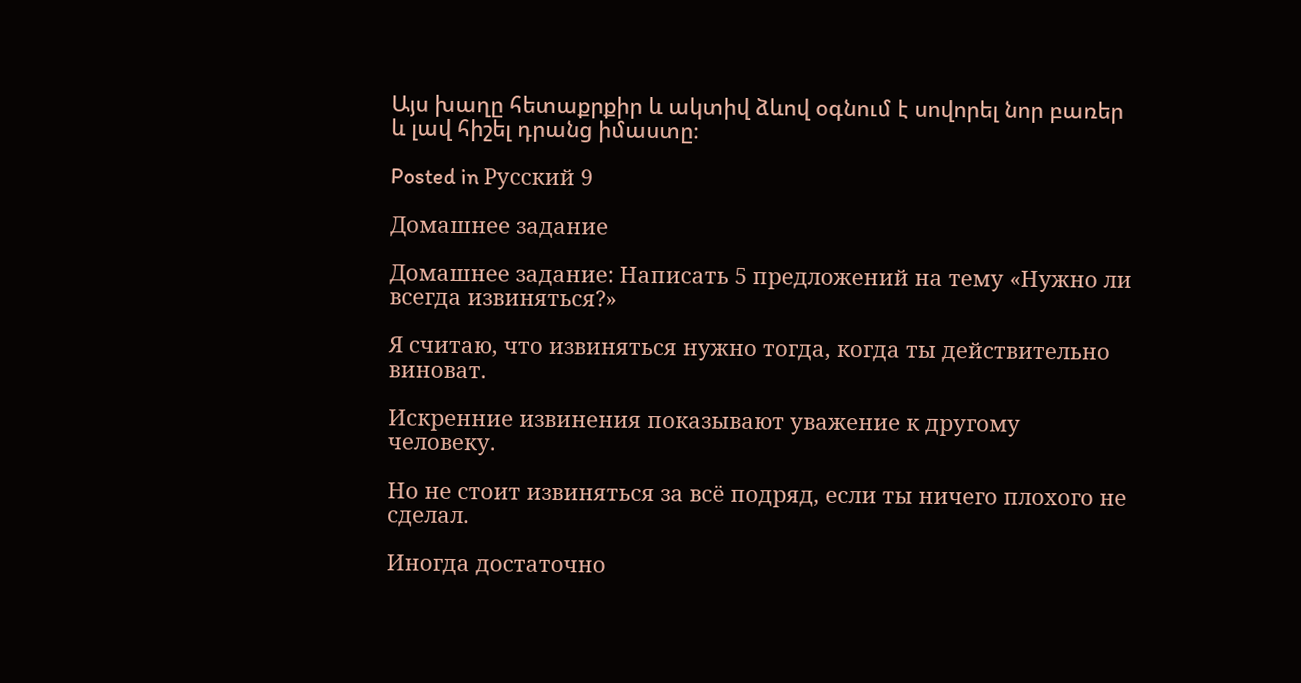Այս խաղը հետաքրքիր և ակտիվ ձևով օգնում է սովորել նոր բառեր և լավ հիշել դրանց իմաստը։

Posted in Русский 9

Домашнее задание

Домашнее задание: Написать 5 предложений на тему «Нужно ли всегда извиняться?»

Я считаю, что извиняться нужно тогда, когда ты действительно виноват.

Искренние извинения показывают уважение к другому человеку.

Но не стоит извиняться за всё подряд, если ты ничего плохого не сделал.

Иногда достаточно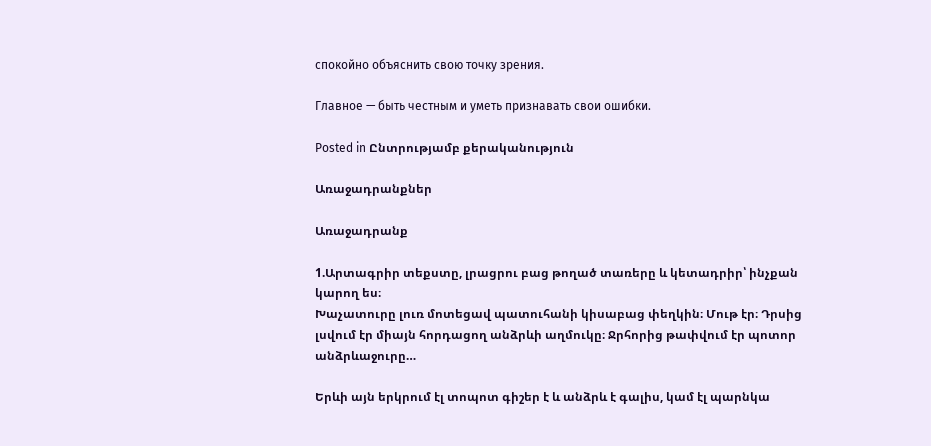спокойно объяснить свою точку зрения.

Главное — быть честным и уметь признавать свои ошибки.

Posted in Ընտրությամբ քերականություն

Առաջադրանքներ

Առաջադրանք

1.Արտագրիր տեքստը, լրացրու բաց թողած տառերը և կետադրիր՝ ինչքան կարող ես։
Խաչատուրը լուռ մոտեցավ պատուհանի կիսաբաց փեղկին։ Մութ էր։ Դրսից լսվում էր միայն հորդացող անձրևի աղմուկը։ Ջրհորից թափվում էր պոտոր անձրևաջուրը…

Երևի այն երկրում էլ տոպոտ գիշեր է և անձրև է գալիս, կամ էլ պարնկա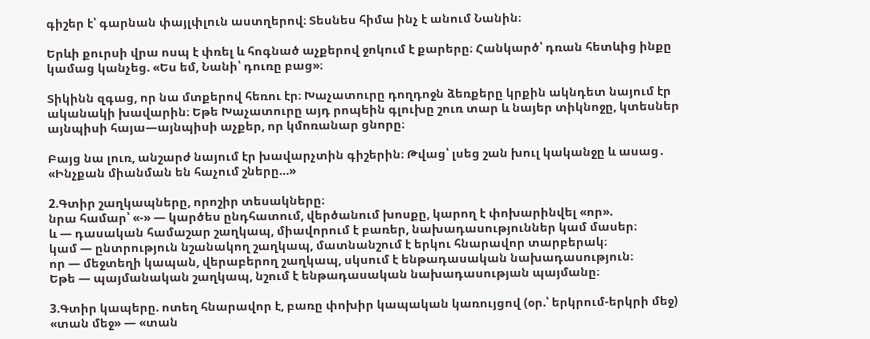գիշեր է՝ գարնան փայլփլուն աստղերով։ Տեսնես հիմա ինչ է անում Նանին։

Երևի քուրսի վրա ոսպ է փռել և հոգնած աչքերով ջոկում է քարերը։ Հանկարծ՝ դռան հետևից ինքը կամաց կանչեց. «Ես եմ, Նանի՝ դուռը բաց»։

Տիկինն զգաց, որ նա մտքերով հեռու էր։ Խաչատուրը դողդոջն ձեռքերը կրքին ակնդետ նայում էր ականակի խավարին։ Եթե Խաչատուրը այդ րոպեին գլուխը շուռ տար և նայեր տիկնոջը, կտեսներ այնպիսի հայա—այնպիսի աչքեր, որ կմոռանար ցնորը։

Բայց նա լուռ, անշարժ նայում էր խավարչտին գիշերին։ Թվաց՝ լսեց շան խուլ կականջը և ասաց․
«Ինչքան միանման են հաչում շները…»

2.Գտիր շաղկապները, որոշիր տեսակները։
նրա համար՝ «-» — կարծես ընդհատում, վերծանում խոսքը, կարող է փոխարինվել «որ».
և — դասական համաշար շաղկապ, միավորում է բառեր, նախադասություններ կամ մասեր։
կամ — ընտրություն նշանակող շաղկապ, մատնանշում է երկու հնարավոր տարբերակ։
որ — մեջտեղի կապան, վերաբերող շաղկապ, սկսում է ենթադասական նախադասություն։
Եթե — պայմանական շաղկապ, նշում է ենթադասական նախադասության պայմանը։

3.Գտիր կապերը. ոտեղ հնարավոր է, բառը փոխիր կապական կառույցով (օր.՝ երկրում-երկրի մեջ)
«տան մեջ» — «տան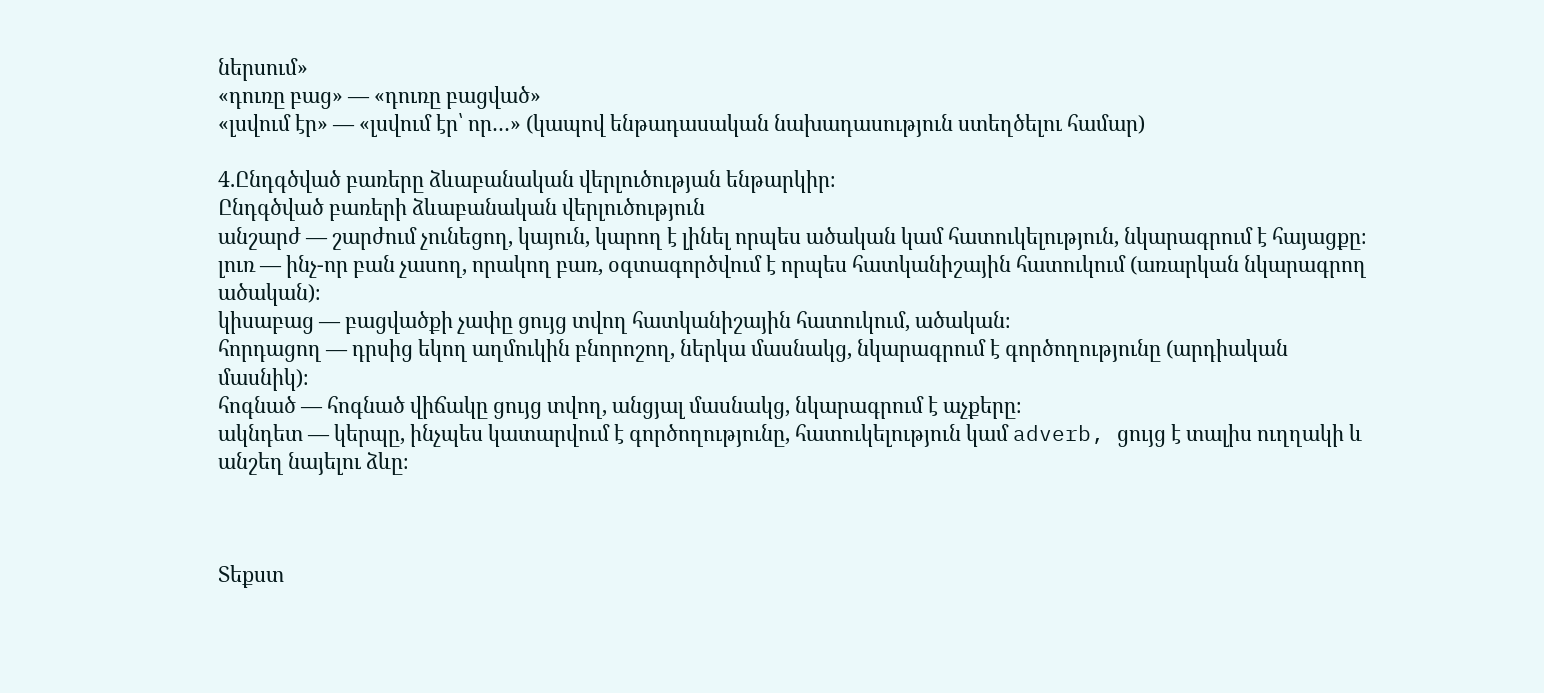ներսում»
«դուռը բաց» — «դուռը բացված»
«լսվում էր» — «լսվում էր՝ որ…» (կապով ենթադասական նախադասություն ստեղծելու համար)

4.Ընդգծված բառերը ձևաբանական վերլուծության ենթարկիր։
Ընդգծված բառերի ձևաբանական վերլուծություն
անշարժ — շարժում չունեցող, կայուն, կարող է լինել որպես ածական կամ հատուկելություն, նկարագրում է հայացքը։
լուռ — ինչ-որ բան չասող, որակող բառ, օգտագործվում է որպես հատկանիշային հատուկում (առարկան նկարագրող ածական)։
կիսաբաց — բացվածքի չափը ցույց տվող հատկանիշային հատուկում, ածական։
հորդացող — դրսից եկող աղմուկին բնորոշող, ներկա մասնակց, նկարագրում է գործողությունը (արդիական մասնիկ)։
հոգնած — հոգնած վիճակը ցույց տվող, անցյալ մասնակց, նկարագրում է աչքերը։
ակնդետ — կերպը, ինչպես կատարվում է գործողությունը, հատուկելություն կամ adverb, ցույց է տալիս ուղղակի և անշեղ նայելու ձևը։



Տեքստ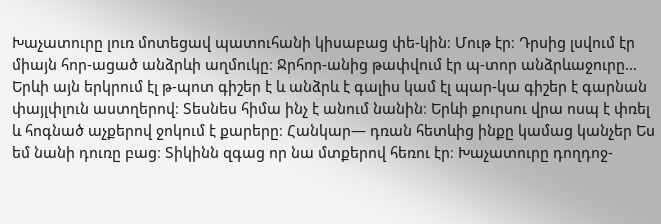Խաչատուրը լուռ մոտեցավ պատուհանի կիսաբաց փե-կին։ Մութ էր։ Դրսից լսվում էր միայն հոր-ացած անձրևի աղմուկը։ Ջրհոր-անից թափվում էր պ-տոր անձրևաջուրը…
Երևի այն երկրում էլ թ-պոտ գիշեր է և անձրև է գալիս կամ էլ պար-կա գիշեր է գարնան փայլփլուն աստղերով։ Տեսնես հիմա ինչ է անում նանին։ Երևի քուրսու վրա ոսպ է փռել և հոգնած աչքերով ջոկում է քարերը։ Հանկար— դռան հետևից ինքը կամաց կանչեր Ես եմ նանի դուռը բաց։ Տիկինն զգաց որ նա մտքերով հեռու էր։ Խաչատուրը դողդոջ-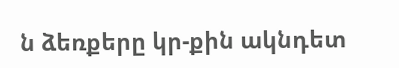ն ձեռքերը կր-քին ակնդետ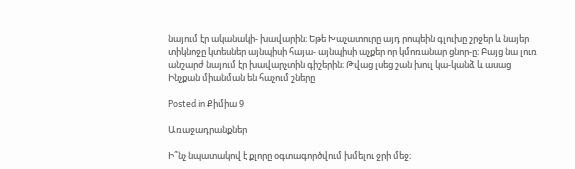նայում էր ականակի- խավարին։ Եթե Խաչատուրը այդ րոպեին գլուխը շրջեր և նայեր տիկնոջը կտեսներ այնպիսի հայա- այնպիսի աչքեր որ կմոռանար ցնոր-ը։ Բայց նա լուռ անշարժ նայում էր խավարչտին գիշերին։ Թվաց լսեց շան խուլ կա-կանձ և ասաց
Ինչքան միանման են հաչում շները

Posted in Քիմիա 9

Առաջադրանքներ

Ի՞նչ նպատակով է քլորը օգտագործվում խմելու ջրի մեջ։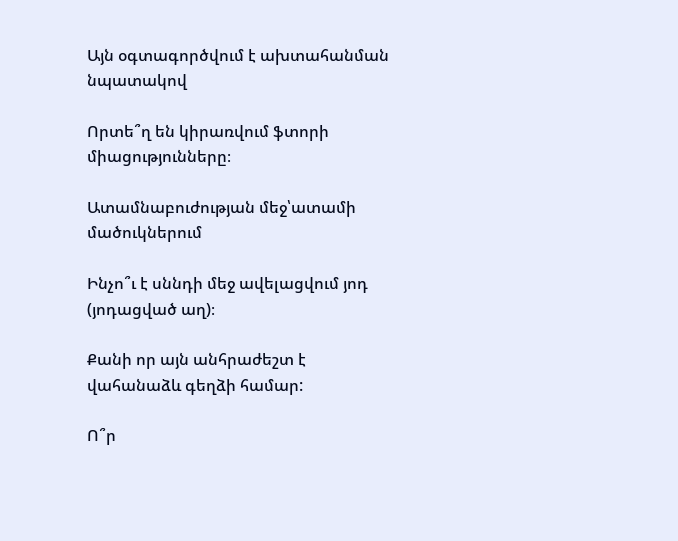Այն օգտագործվում է ախտահանման նպատակով

Որտե՞ղ են կիրառվում ֆտորի միացությունները։

Ատամնաբուժության մեջ՝ատամի մածուկներում

Ինչո՞ւ է սննդի մեջ ավելացվում յոդ (յոդացված աղ)։

Քանի որ այն անհրաժեշտ է վահանաձև գեղձի համար:

Ո՞ր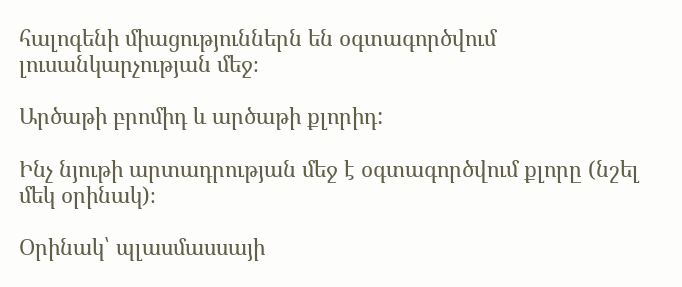հալոգենի միացություններն են օգտագործվում լուսանկարչության մեջ։

Արծաթի բրոմիդ և արծաթի քլորիդ:

Ինչ նյութի արտադրության մեջ է օգտագործվում քլորը (նշել մեկ օրինակ)։

Օրինակ՝ պլասմասսայի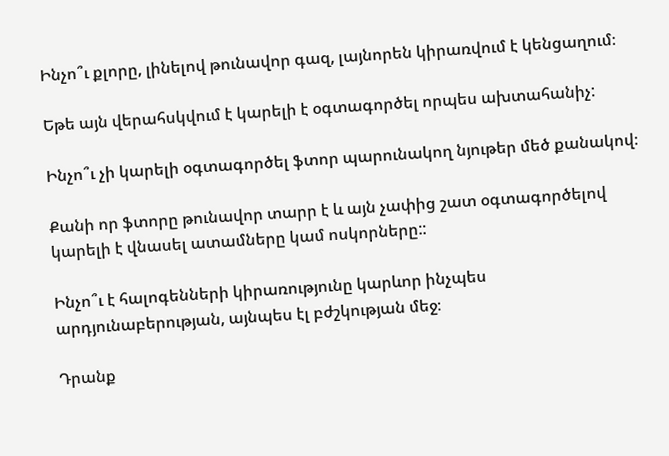Ինչո՞ւ քլորը, լինելով թունավոր գազ, լայնորեն կիրառվում է կենցաղում։

Եթե այն վերահսկվում է կարելի է օգտագործել որպես ախտահանիչ:

Ինչո՞ւ չի կարելի օգտագործել ֆտոր պարունակող նյութեր մեծ քանակով։

Քանի որ ֆտորը թունավոր տարր է և այն չափից շատ օգտագործելով կարելի է վնասել ատամները կամ ոսկորները::

Ինչո՞ւ է հալոգենների կիրառությունը կարևոր ինչպես արդյունաբերության, այնպես էլ բժշկության մեջ։

Դրանք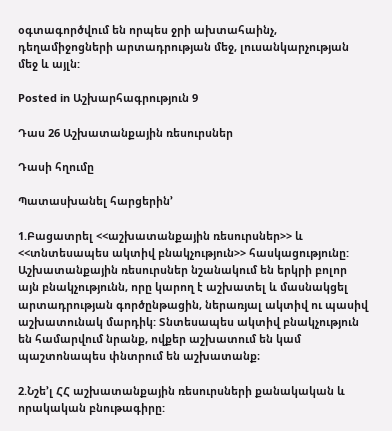օգտագործվում են որպես ջրի ախտահաինչ, դեղամիջոցների արտադրության մեջ, լուսանկարչության մեջ և այլն:

Posted in Աշխարհագրություն 9

Դաս 26 Աշխատանքային ռեսուրսներ

Դասի հղումը

Պատասխանել հարցերին’

1.Բացատրել <<աշխատանքային ռեսուրսներ>> և <<տնտեսապես ակտիվ բնակչություն>> հասկացությունը:
Աշխատանքային ռեսուրսներ նշանակում են երկրի բոլոր այն բնակչությունն, որը կարող է աշխատել և մասնակցել արտադրության գործընթացին, ներառյալ ակտիվ ու պասիվ աշխատունակ մարդիկ: Տնտեսապես ակտիվ բնակչություն են համարվում նրանք, ովքեր աշխատում են կամ պաշտոնապես փնտրում են աշխատանք։

2.Նշե’լ ՀՀ աշխատանքային ռեսուրսների քանակական և որակական բնութագիրը: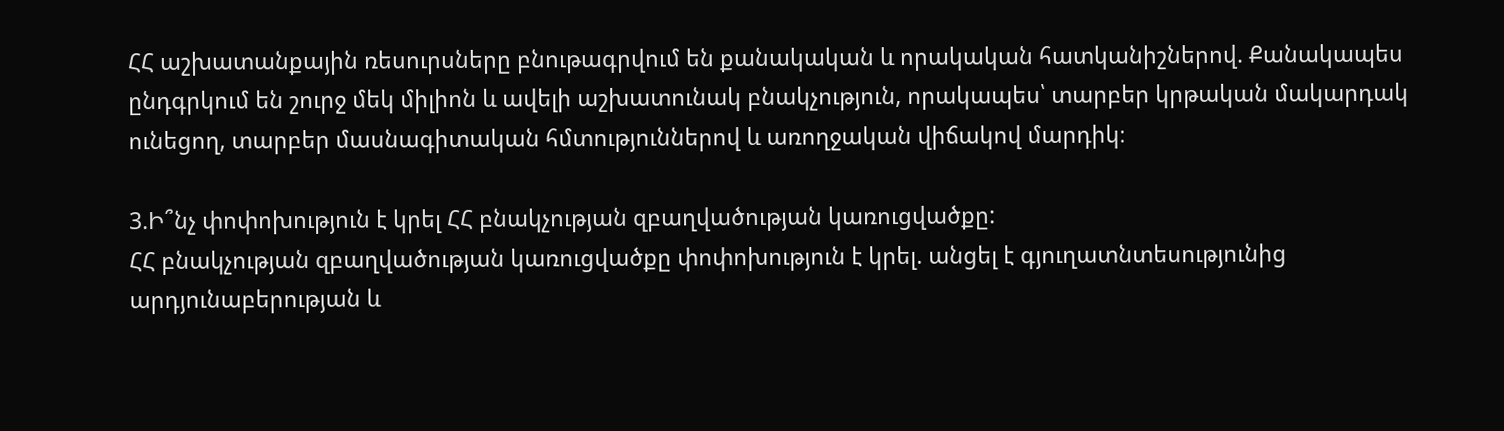ՀՀ աշխատանքային ռեսուրսները բնութագրվում են քանակական և որակական հատկանիշներով. Քանակապես ընդգրկում են շուրջ մեկ միլիոն և ավելի աշխատունակ բնակչություն, որակապես՝ տարբեր կրթական մակարդակ ունեցող, տարբեր մասնագիտական հմտություններով և առողջական վիճակով մարդիկ։

3.Ի՞նչ փոփոխություն է կրել ՀՀ բնակչության զբաղվածության կառուցվածքը:
ՀՀ բնակչության զբաղվածության կառուցվածքը փոփոխություն է կրել. անցել է գյուղատնտեսությունից արդյունաբերության և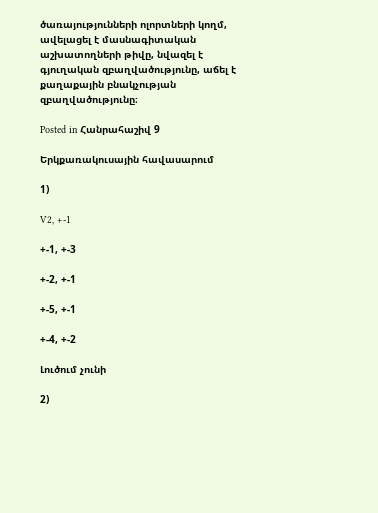ծառայությունների ոլորտների կողմ, ավելացել է մասնագիտական աշխատողների թիվը, նվազել է գյուղական զբաղվածությունը, աճել է քաղաքային բնակչության զբաղվածությունը։

Posted in Հանրահաշիվ 9

Երկքառակուսային հավասարում

1)

V2, +-1

+-1, +-3

+-2, +-1

+-5, +-1

+-4, +-2

Լուծում չունի

2)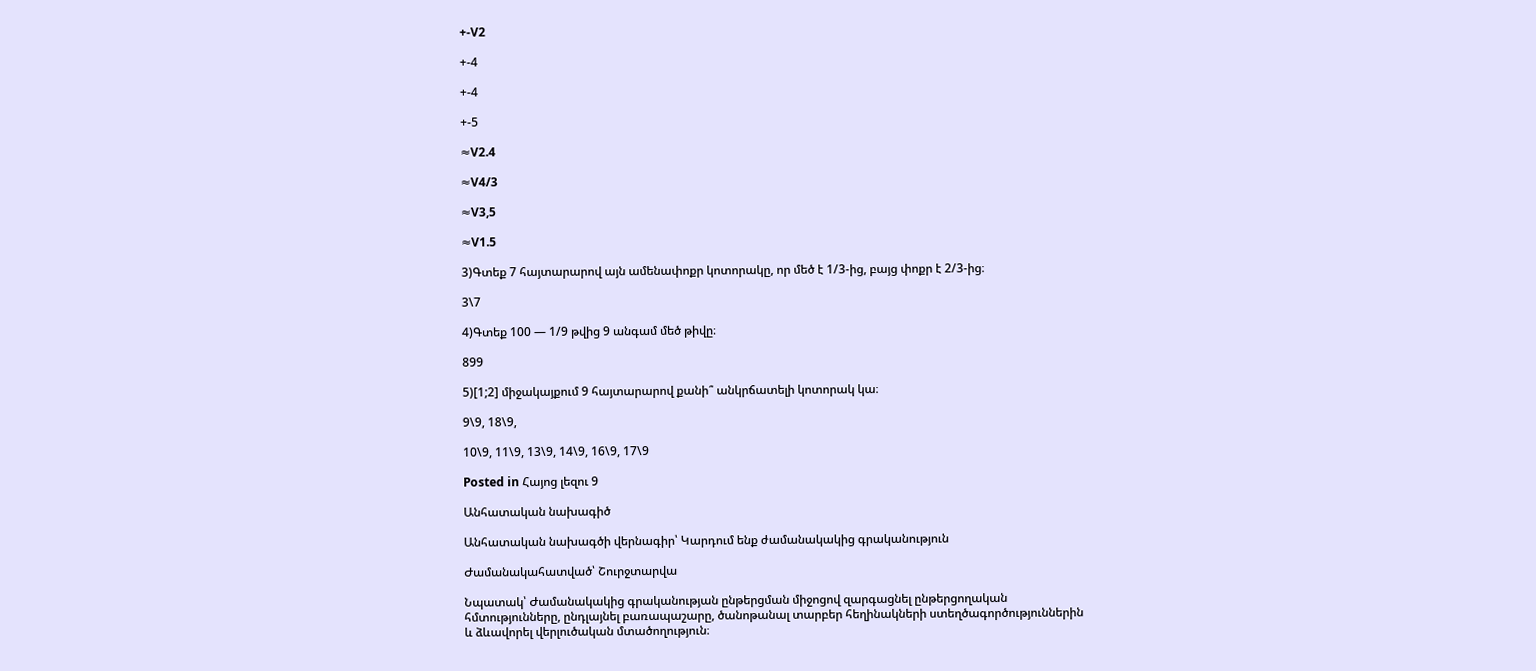+-V2

+-4

+-4

+-5

≈V2.4

≈V4/3

≈V3,5

≈V1.5

3)Գտեք 7 հայտարարով այն ամենափոքր կոտորակը, որ մեծ է 1/3-ից, բայց փոքր է 2/3-ից։

3\7

4)Գտեք 100 — 1/9 թվից 9 անգամ մեծ թիվը։

899

5)[1;2] միջակայքում 9 հայտարարով քանի՞ անկրճատելի կոտորակ կա։

9\9, 18\9,

10\9, 11\9, 13\9, 14\9, 16\9, 17\9

Posted in Հայոց լեզու 9

Անհատական նախագիծ

Անհատական նախագծի վերնագիր՝ Կարդում ենք ժամանակակից գրականություն

Ժամանակահատված՝ Շուրջտարվա

Նպատակ՝ Ժամանակակից գրականության ընթերցման միջոցով զարգացնել ընթերցողական հմտությունները, ընդլայնել բառապաշարը, ծանոթանալ տարբեր հեղինակների ստեղծագործություններին և ձևավորել վերլուծական մտածողություն։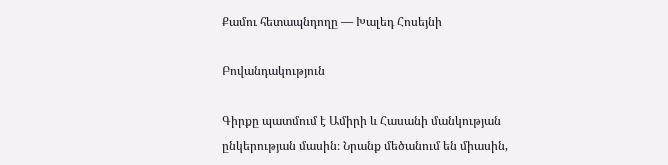Քամու հետապնդողը — Խալեդ Հոսեյնի

Բովանդակություն

Գիրքը պատմում է Ամիրի և Հասանի մանկության ընկերության մասին։ Նրանք մեծանում են միասին,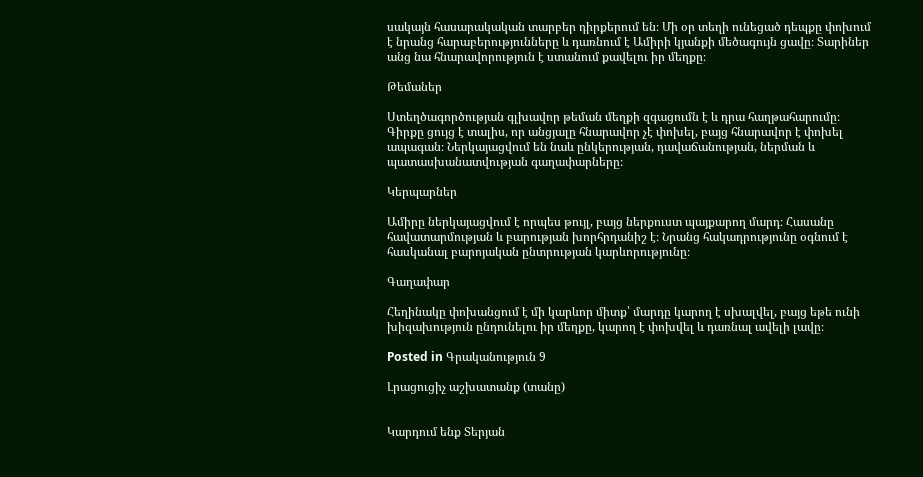սակայն հասարակական տարբեր դիրքերում են։ Մի օր տեղի ունեցած դեպքը փոխում է նրանց հարաբերությունները և դառնում է Ամիրի կյանքի մեծագույն ցավը։ Տարիներ անց նա հնարավորություն է ստանում քավելու իր մեղքը։

Թեմաներ

Ստեղծագործության գլխավոր թեման մեղքի զգացումն է և դրա հաղթահարումը։ Գիրքը ցույց է տալիս, որ անցյալը հնարավոր չէ փոխել, բայց հնարավոր է փոխել ապագան։ Ներկայացվում են նաև ընկերության, դավաճանության, ներման և պատասխանատվության գաղափարները։

Կերպարներ

Ամիրը ներկայացվում է որպես թույլ, բայց ներքուստ պայքարող մարդ։ Հասանը հավատարմության և բարության խորհրդանիշ է։ Նրանց հակադրությունը օգնում է հասկանալ բարոյական ընտրության կարևորությունը։

Գաղափար

Հեղինակը փոխանցում է մի կարևոր միտք՝ մարդը կարող է սխալվել, բայց եթե ունի խիզախություն ընդունելու իր մեղքը, կարող է փոխվել և դառնալ ավելի լավը։

Posted in Գրականություն 9

Լրացուցիչ աշխատանք (տանը)


Կարդում ենք Տերյան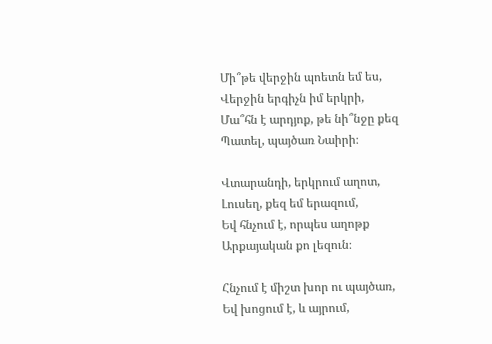Մի՞թե վերջին պոետն եմ ես,
Վերջին երգիչն իմ երկրի,
Մա՞հն է արդյոք, թե նի՞նջը քեզ
Պատել, պայծառ Նաիրի։

Վտարանդի, երկրում աղոտ,
Լուսեղ, քեզ եմ երազում,
Եվ հնչում է, որպես աղոթք
Արքայական քո լեզուն։

Հնչում է միշտ խոր ու պայծառ,
Եվ խոցում է, և այրում,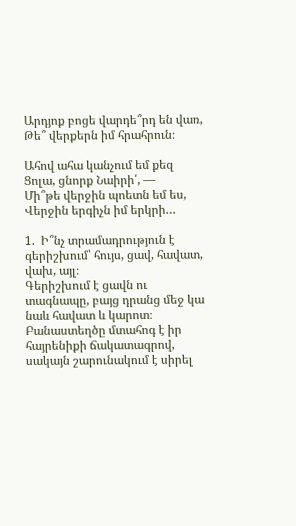Արդյոք բոցե վարդե՞րդ են վառ,
Թե՞ վերքերն իմ հրահրուն։

Ահով ահա կանչում եմ քեզ
Ցոլա, ցնորք Նաիրի՛, —
Մի՞թե վերջին պոետն եմ ես,
Վերջին երգիչն իմ երկրի…

1.  Ի՞նչ տրամադրություն է գերիշխում՝ հույս, ցավ, հավատ, վախ, այլ։
Գերիշխում է ցավն ու տագնապը, բայց դրանց մեջ կա նաև հավատ և կարոտ։ Բանաստեղծը մտահոգ է իր հայրենիքի ճակատագրով, սակայն շարունակում է սիրել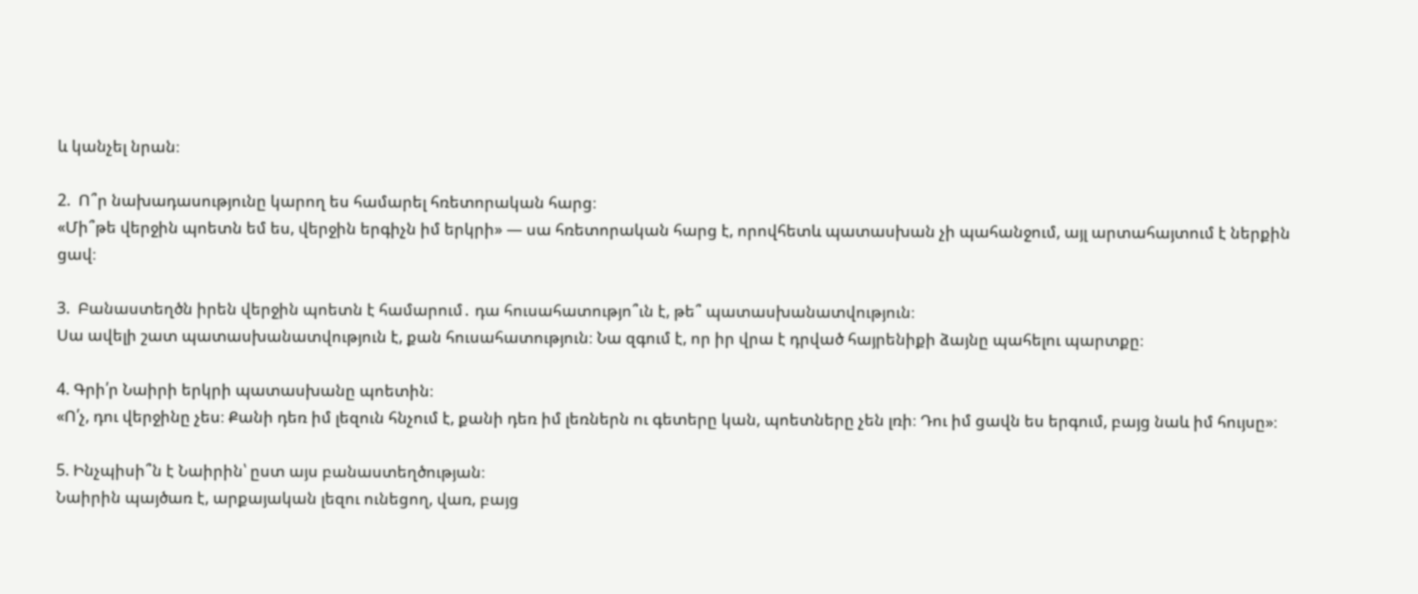և կանչել նրան։

2.  Ո՞ր նախադասությունը կարող ես համարել հռետորական հարց։
«Մի՞թե վերջին պոետն եմ ես, վերջին երգիչն իմ երկրի» — սա հռետորական հարց է, որովհետև պատասխան չի պահանջում, այլ արտահայտում է ներքին ցավ։

3.  Բանաստեղծն իրեն վերջին պոետն է համարում․ դա հուսահատությո՞ւն է, թե՞ պատասխանատվություն։
Սա ավելի շատ պատասխանատվություն է, քան հուսահատություն։ Նա զգում է, որ իր վրա է դրված հայրենիքի ձայնը պահելու պարտքը։

4. Գրի՛ր Նաիրի երկրի պատասխանը պոետին։
«Ո՛չ, դու վերջինը չես։ Քանի դեռ իմ լեզուն հնչում է, քանի դեռ իմ լեռներն ու գետերը կան, պոետները չեն լռի։ Դու իմ ցավն ես երգում, բայց նաև իմ հույսը»։

5. Ինչպիսի՞ն է Նաիրին՝ ըստ այս բանաստեղծության։
Նաիրին պայծառ է, արքայական լեզու ունեցող, վառ, բայց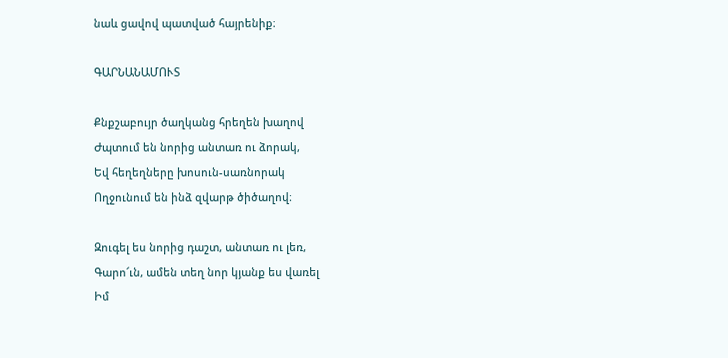նաև ցավով պատված հայրենիք։

ԳԱՐՆԱՆԱՄՈՒՏ

Քնքշաբույր ծաղկանց հրեղեն խաղով
Ժպտում են նորից անտառ ու ձորակ,
Եվ հեղեղները խոսուն-սառնորակ
Ողջունում են ինձ զվարթ ծիծաղով։

Զուգել ես նորից դաշտ, անտառ ու լեռ,
Գարո՜ւն, ամեն տեղ նոր կյանք ես վառել
Իմ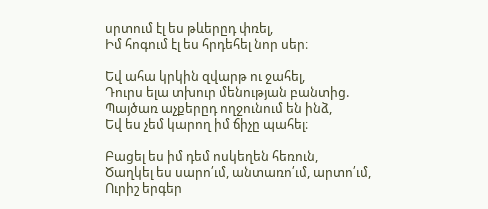սրտում էլ ես թևերըդ փռել,
Իմ հոգում էլ ես հրդեհել նոր սեր։

Եվ ահա կրկին զվարթ ու ջահել,
Դուրս ելա տխուր մենության բանտից.
Պայծառ աչքերըդ ողջունում են ինձ,
Եվ ես չեմ կարող իմ ճիչը պահել։

Բացել ես իմ դեմ ոսկեղեն հեռուն,
Ծաղկել ես սարո՛ւմ, անտառո՛ւմ, արտո՛ւմ,
Ուրիշ երգեր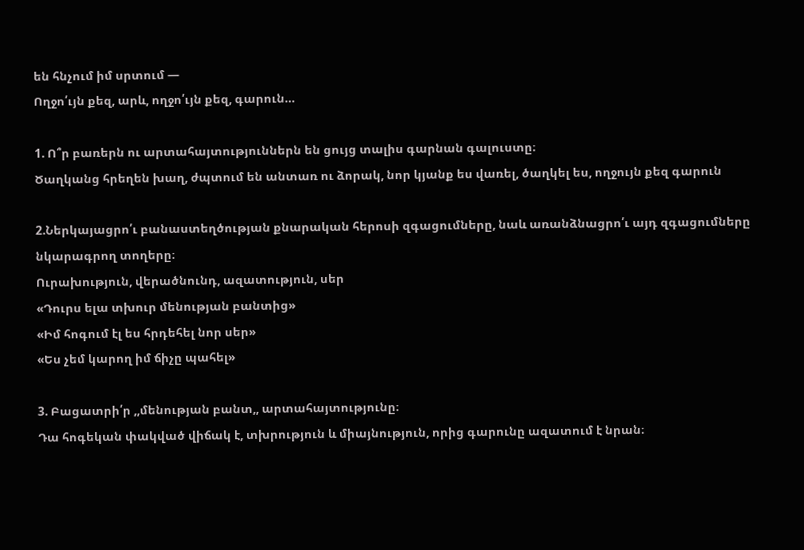են հնչում իմ սրտում —
Ողջո՛ւյն քեզ, արև, ողջո՛ւյն քեզ, գարուն…

1. Ո՞ր բառերն ու արտահայտություններն են ցույց տալիս գարնան գալուստը։
Ծաղկանց հրեղեն խաղ, ժպտում են անտառ ու ձորակ, նոր կյանք ես վառել, ծաղկել ես, ողջույն քեզ գարուն

2.Ներկայացրո՛ւ բանաստեղծության քնարական հերոսի զգացումները, նաև առանձնացրո՛ւ այդ զգացումները նկարագրող տողերը։
Ուրախություն, վերածնունդ, ազատություն, սեր
«Դուրս ելա տխուր մենության բանտից»
«Իմ հոգում էլ ես հրդեհել նոր սեր»
«Ես չեմ կարող իմ ճիչը պահել»

3. Բացատրի՛ր ,,մենության բանտ,, արտահայտությունը։
Դա հոգեկան փակված վիճակ է, տխրություն և միայնություն, որից գարունը ազատում է նրան։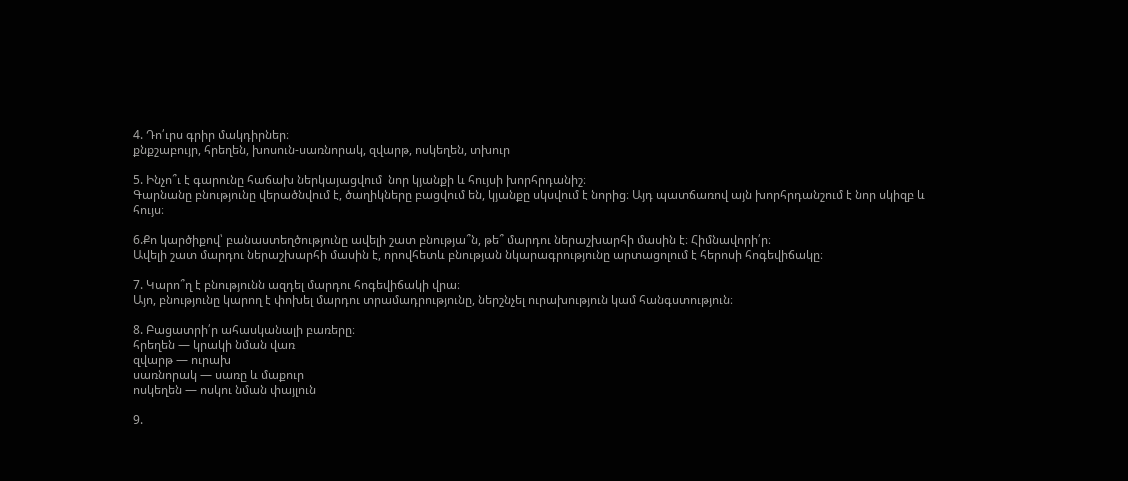4. Դո՛ւրս գրիր մակդիրներ։
քնքշաբույր, հրեղեն, խոսուն-սառնորակ, զվարթ, ոսկեղեն, տխուր

5. Ինչո՞ւ է գարունը հաճախ ներկայացվում  նոր կյանքի և հույսի խորհրդանիշ։
Գարնանը բնությունը վերածնվում է, ծաղիկները բացվում են, կյանքը սկսվում է նորից։ Այդ պատճառով այն խորհրդանշում է նոր սկիզբ և հույս։

6.Քո կարծիքով՝ բանաստեղծությունը ավելի շատ բնությա՞ն, թե՞ մարդու ներաշխարհի մասին է։ Հիմնավորի՛ր։
Ավելի շատ մարդու ներաշխարհի մասին է, որովհետև բնության նկարագրությունը արտացոլում է հերոսի հոգեվիճակը։

7. Կարո՞ղ է բնությունն ազդել մարդու հոգեվիճակի վրա։
Այո, բնությունը կարող է փոխել մարդու տրամադրությունը, ներշնչել ուրախություն կամ հանգստություն։

8. Բացատրի՛ր ահասկանալի բառերը։
հրեղեն — կրակի նման վառ
զվարթ — ուրախ
սառնորակ — սառը և մաքուր
ոսկեղեն — ոսկու նման փայլուն

9.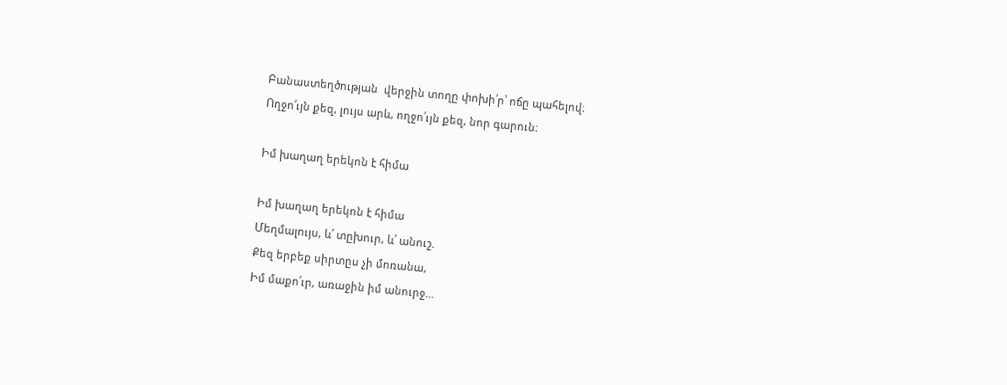Բանաստեղծության  վերջին տողը փոխի՛ր՝ ոճը պահելով։
Ողջո՛ւյն քեզ, լույս արև, ողջո՛ւյն քեզ, նոր գարուն։

Իմ խաղաղ երեկոն է հիմա

Իմ խաղաղ երեկոն է հիմա
Մեղմալույս, և՛ տըխուր, և՛ անուշ.
Քեզ երբեք սիրտըս չի մոռանա,
Իմ մաքո՛ւր, առաջին իմ անուրջ…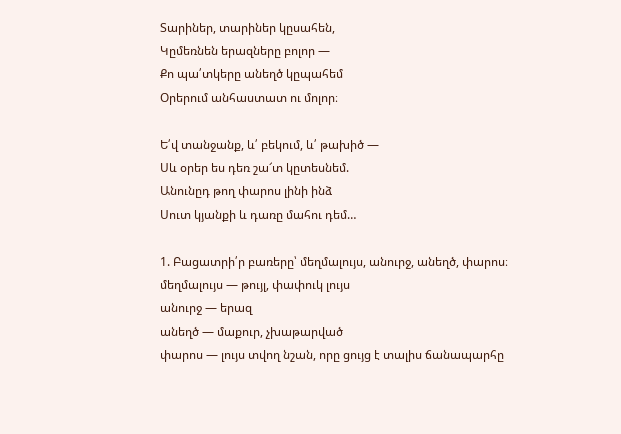Տարիներ, տարիներ կըսահեն,
Կըմեռնեն երազները բոլոր —
Քո պա՛տկերը անեղծ կըպահեմ
Օրերում անհաստատ ու մոլոր։

Ե՛վ տանջանք, և՛ բեկում, և՛ թախիծ —
Սև օրեր ես դեռ շա՜տ կըտեսնեմ.
Անունըդ թող փարոս լինի ինձ
Սուտ կյանքի և դառը մահու դեմ…

1. Բացատրի՛ր բառերը՝ մեղմալույս, անուրջ, անեղծ, փարոս։
մեղմալույս — թույլ, փափուկ լույս
անուրջ — երազ
անեղծ — մաքուր, չխաթարված
փարոս — լույս տվող նշան, որը ցույց է տալիս ճանապարհը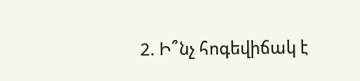2. Ի՞նչ հոգեվիճակ է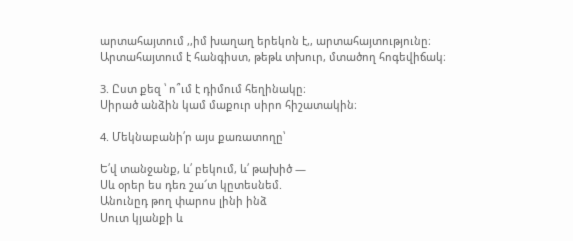արտահայտում ,,իմ խաղաղ երեկոն է,, արտահայտությունը։
Արտահայտում է հանգիստ, թեթև տխուր, մտածող հոգեվիճակ։

3. Ըստ քեզ ՝ ո՞ւմ է դիմում հեղինակը։
Սիրած անձին կամ մաքուր սիրո հիշատակին։

4. Մեկնաբանի՛ր այս քառատողը՝

Ե՛վ տանջանք, և՛ բեկում, և՛ թախիծ —
Սև օրեր ես դեռ շա՜տ կըտեսնեմ.
Անունըդ թող փարոս լինի ինձ
Սուտ կյանքի և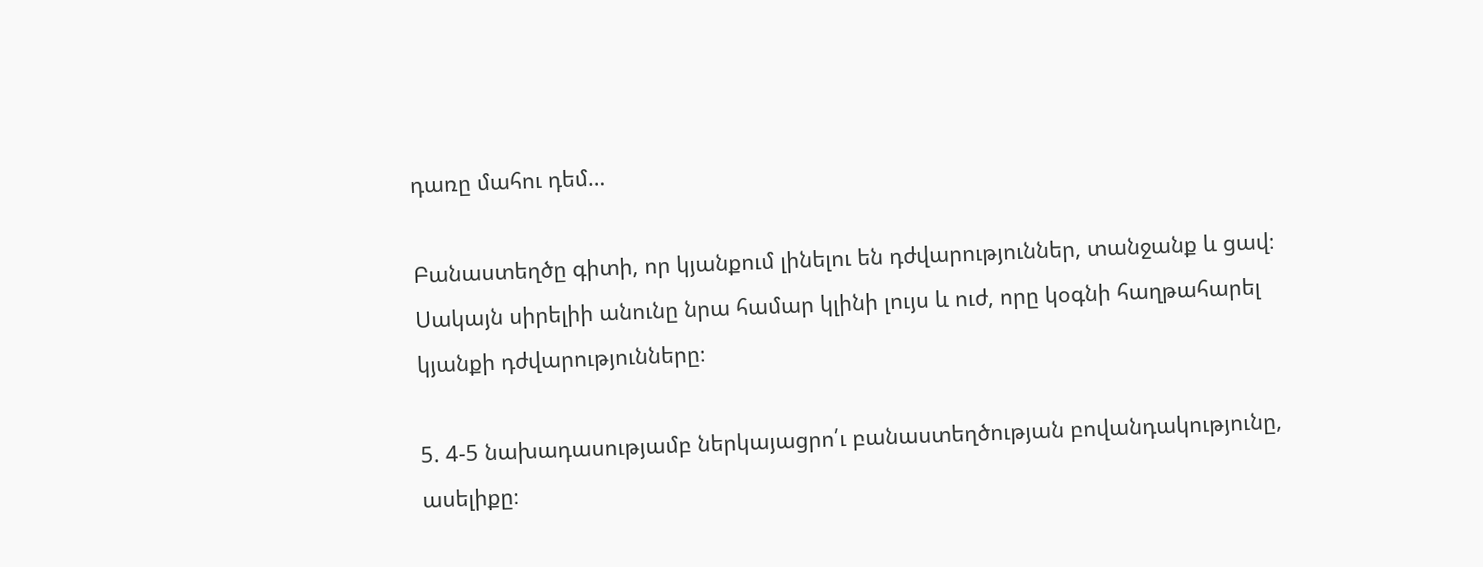դառը մահու դեմ…

Բանաստեղծը գիտի, որ կյանքում լինելու են դժվարություններ, տանջանք և ցավ։ Սակայն սիրելիի անունը նրա համար կլինի լույս և ուժ, որը կօգնի հաղթահարել կյանքի դժվարությունները։

5. 4-5 նախադասությամբ ներկայացրո՛ւ բանաստեղծության բովանդակությունը, ասելիքը։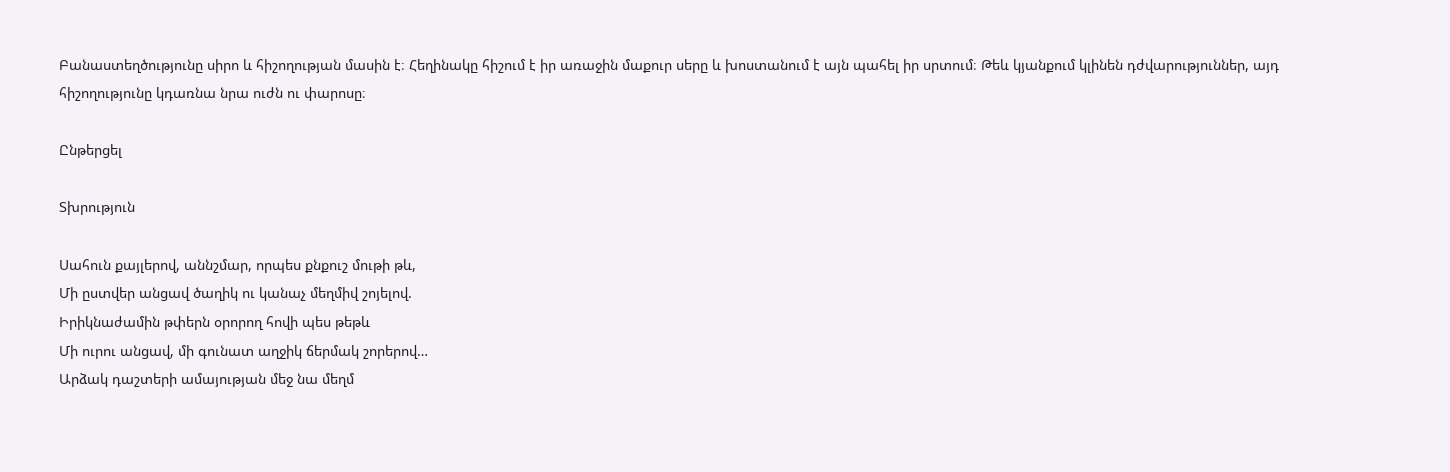Բանաստեղծությունը սիրո և հիշողության մասին է։ Հեղինակը հիշում է իր առաջին մաքուր սերը և խոստանում է այն պահել իր սրտում։ Թեև կյանքում կլինեն դժվարություններ, այդ հիշողությունը կդառնա նրա ուժն ու փարոսը։

Ընթերցել

Տխրություն

Սահուն քայլերով, աննշմար, որպես քնքուշ մութի թև,
Մի ըստվեր անցավ ծաղիկ ու կանաչ մեղմիվ շոյելով.
Իրիկնաժամին թփերն օրորող հովի պես թեթև
Մի ուրու անցավ, մի գունատ աղջիկ ճերմակ շորերով…
Արձակ դաշտերի ամայության մեջ նա մեղմ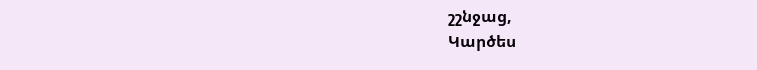շշնջաց,
Կարծես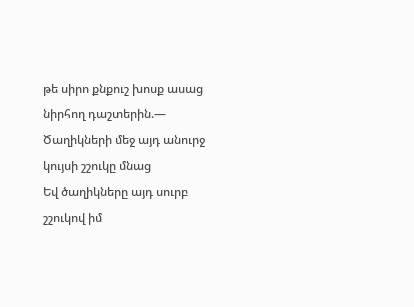թե սիրո քնքուշ խոսք ասաց նիրհող դաշտերին.—
Ծաղիկների մեջ այդ անուրջ կույսի շշուկը մնաց
Եվ ծաղիկները այդ սուրբ շշուկով իմ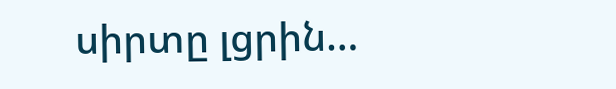սիրտը լցրին…